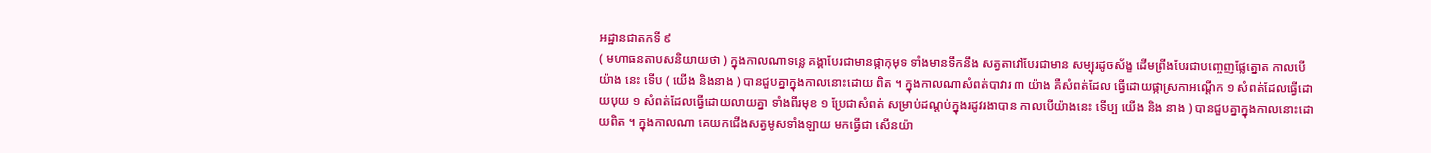អដ្ឋានជាតកទី ៩
( មហាធនតាបសនិយាយថា ) ក្នុងកាលណាទន្លេ គង្គាបែរជាមានផ្កាកុមុទ ទាំងមានទឹកនឹង សត្វតាវៅបែរជាមាន សម្បុរដូចស័ង្ខ ដើមព្រីងបែរជាបញ្ចេញផ្លែត្នោត កាលបើយ៉ាង នេះ ទើប ( យើង និងនាង ) បានជួបគ្នាក្នុងកាលនោះដោយ ពិត ។ ក្នុងកាលណាសំពត់បាវារ ៣ យ៉ាង គឺសំពត់ដែល ធ្វើដោយផ្កាស្រកាអណ្តើក ១ សំពត់ដែលធ្វើដោយបុយ ១ សំពត់ដែលធ្វើដោយលាយគ្នា ទាំងពីរមុខ ១ ប្រែជាសំពត់ សម្រាប់ដណ្តប់ក្នុងរដូវរងាបាន កាលបើយ៉ាងនេះ ទើប្ប យើង និង នាង ) បានជួបគ្នាក្នុងកាលនោះដោយពិត ។ ក្នុងកាលណា គេយកជើងសត្វមូសទាំងឡាយ មកធ្វើជា សើនយ៉ា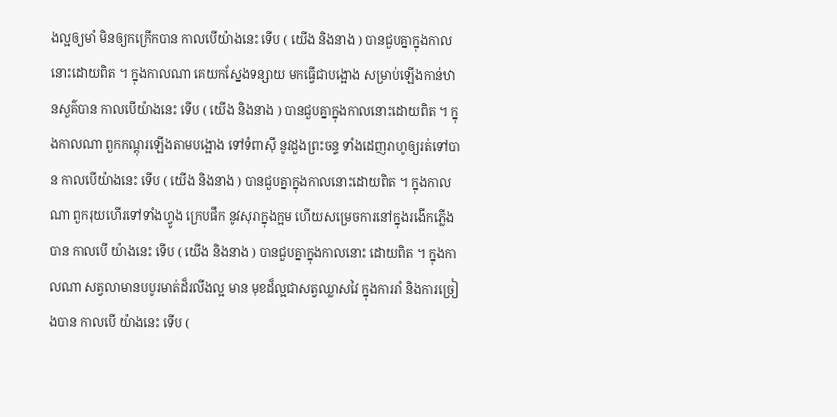ងល្អឲ្យមាំ មិនឲ្យកក្រើកបាន កាលបើយ៉ាងនេះ ទើប ( យើង និងនាង ) បានជួបគ្នាក្នុងកាលនោះដោយពិត ។ ក្នុងកាលណា គេយកស្នែងទន្សាយ មកធ្វើជាបង្អោង សម្រាប់ឡើងកាន់ឋានសួគ៌បាន កាលបើយ៉ាងនេះ ទើប ( យើង និងនាង ) បានជួបគ្នាក្នុងកាលនោះដោយពិត ។ ក្នុងកាលណា ពួកកណ្តុរឡើងតាមបង្អោង ទៅទំពាស៊ី នូវដួងព្រះចន្ទ ទាំងដេញរាហូឲ្យរត់ទៅបាន កាលបើយ៉ាងនេះ ទើប ( យើង និងនាង ) បានជួបគ្នាក្នុងកាលនោះដោយពិត ។ ក្នុងកាលណា ពួករុយហើរទៅទាំងហ្វូង ក្រេបផឹក នូវសុរាក្នុងក្អម ហើយសម្រេចការនៅក្នុងរងើកភ្លើងបាន កាលបើ យ៉ាងនេះ ទើប ( យើង និងនាង ) បានជួបគ្នាក្នុងកាលនោះ ដោយពិត ។ ក្នុងកាលណា សត្វលាមានបបូរមាត់ដ៏រលីងល្អ មាន មុខដ៏ល្អជាសត្វឈ្លាសវៃ ក្នុងការរាំ និងការច្រៀងបាន កាលបើ យ៉ាងនេះ ទើប (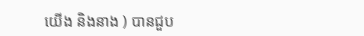យើង និងនាង ) បានជួប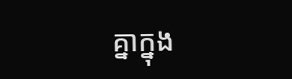គ្នាក្នុង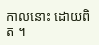កាលនោះ ដោយពិត ។